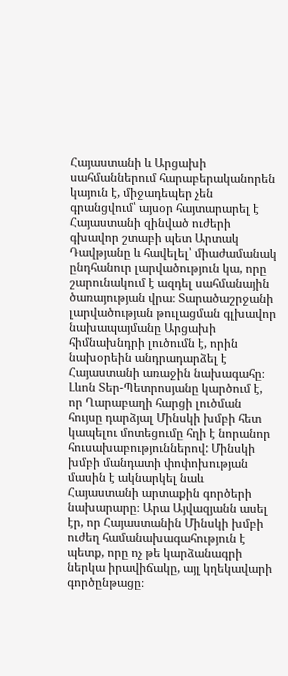Հայաստանի և Արցախի սահմաններում հարաբերականորեն կայուն է, միջադեպեր չեն գրանցվում՝ այսօր հայտարարել է Հայաստանի զինված ուժերի գխավոր շտաբի պետ Արտակ Դավթյանը և հավելել՝ միաժամանակ ընդհանուր լարվածություն կա, որը շարունակում է ազդել սահմանային ծառայության վրա։ Տարածաշրջանի լարվածության թուլացման գլխավոր նախապայմանը Արցախի հիմնախնդրի լուծումն է, որին նախօրեին անդրադարձել է Հայաստանի առաջին նախագահը։
Լևոն Տեր-Պետրոսյանը կարծում է, որ Ղարաբաղի հարցի լուծման հույսը դարձյալ Մինսկի խմբի հետ կապելու մոտեցումը հղի է նորանոր հուսախաբություններով: Մինսկի խմբի մանդատի փոփոխության մասին է ակնարկել նաև Հայաստանի արտաքին գործերի նախարարը։ Արա Այվազյանն ասել էր, որ Հայաստանին Մինսկի խմբի ուժեղ համանախագահություն է պետք, որը ոչ թե կարձանագրի ներկա իրավիճակը, այլ կղեկավարի գործընթացը։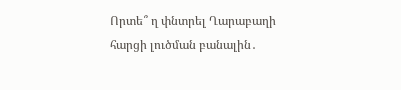Որտե՞ ղ փնտրել Ղարաբաղի հարցի լուծման բանալին․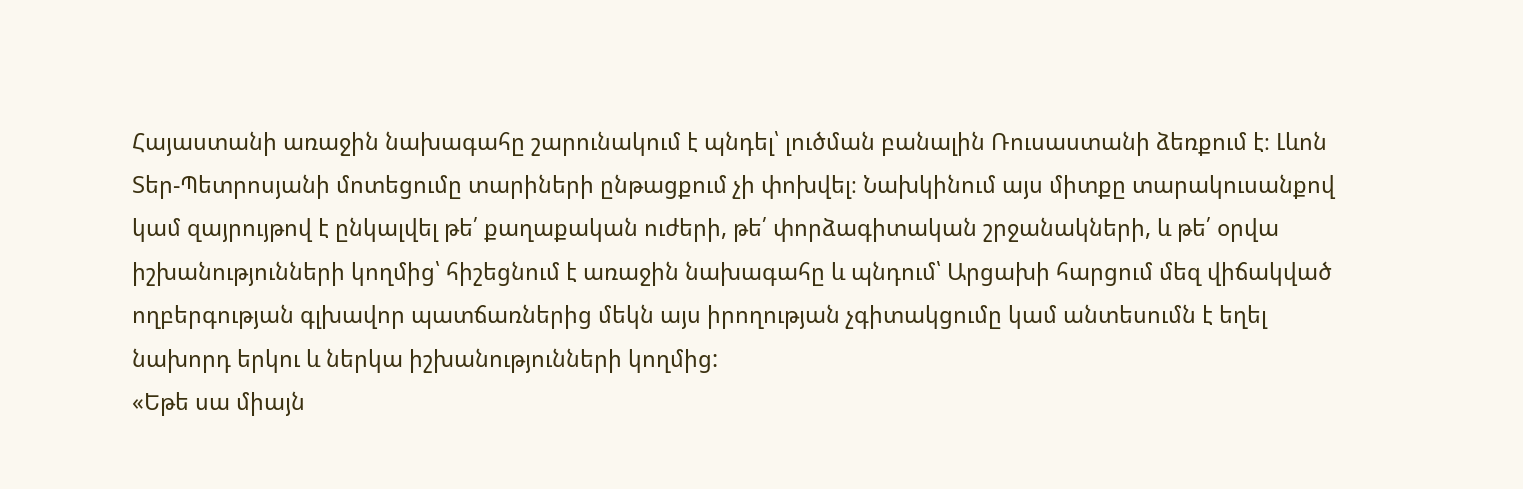Հայաստանի առաջին նախագահը շարունակում է պնդել՝ լուծման բանալին Ռուսաստանի ձեռքում է։ Լևոն Տեր-Պետրոսյանի մոտեցումը տարիների ընթացքում չի փոխվել։ Նախկինում այս միտքը տարակուսանքով կամ զայրույթով է ընկալվել թե՛ քաղաքական ուժերի, թե՛ փորձագիտական շրջանակների, և թե՛ օրվա իշխանությունների կողմից՝ հիշեցնում է առաջին նախագահը և պնդում՝ Արցախի հարցում մեզ վիճակված ողբերգության գլխավոր պատճառներից մեկն այս իրողության չգիտակցումը կամ անտեսումն է եղել նախորդ երկու և ներկա իշխանությունների կողմից:
«Եթե սա միայն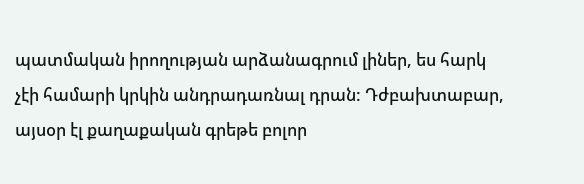պատմական իրողության արձանագրում լիներ, ես հարկ չէի համարի կրկին անդրադառնալ դրան: Դժբախտաբար, այսօր էլ քաղաքական գրեթե բոլոր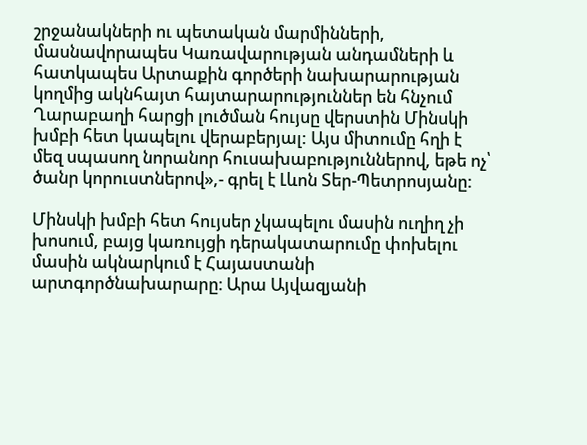շրջանակների ու պետական մարմինների, մասնավորապես Կառավարության անդամների և հատկապես Արտաքին գործերի նախարարության կողմից ակնհայտ հայտարարություններ են հնչում Ղարաբաղի հարցի լուծման հույսը վերստին Մինսկի խմբի հետ կապելու վերաբերյալ: Այս միտումը հղի է մեզ սպասող նորանոր հուսախաբություններով, եթե ոչ՝ ծանր կորուստներով»,- գրել է Լևոն Տեր-Պետրոսյանը:

Մինսկի խմբի հետ հույսեր չկապելու մասին ուղիղ չի խոսում, բայց կառույցի դերակատարումը փոխելու մասին ակնարկում է Հայաստանի արտգործնախարարը։ Արա Այվազյանի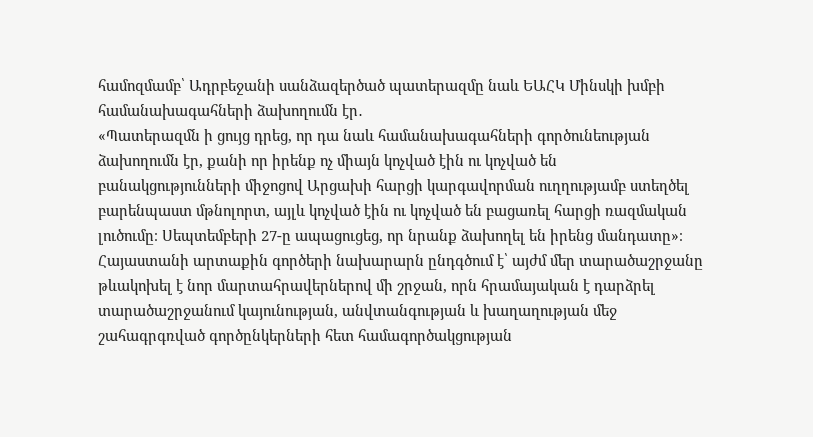համոզմամբ՝ Ադրբեջանի սանձազերծած պատերազմը նաև ԵԱՀԿ Մինսկի խմբի համանախագահների ձախողումն էր․
«Պատերազմն ի ցույց դրեց, որ դա նաև համանախագահների գործունեության ձախողումն էր, քանի որ իրենք ոչ միայն կոչված էին ու կոչված են բանակցությունների միջոցով Արցախի հարցի կարգավորման ուղղությամբ ստեղծել բարենպաստ մթնոլորտ, այլև կոչված էին ու կոչված են բացառել հարցի ռազմական լուծումը։ Սեպտեմբերի 27-ը ապացուցեց, որ նրանք ձախողել են իրենց մանդատը»։
Հայաստանի արտաքին գործերի նախարարն ընդգծում է՝ այժմ մեր տարածաշրջանը թևակոխել է նոր մարտահրավերներով մի շրջան, որն հրամայական է դարձրել տարածաշրջանում կայունության, անվտանգության և խաղաղության մեջ շահագրգռված գործընկերների հետ համագործակցության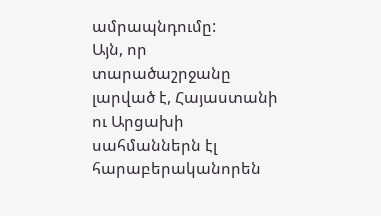ամրապնդումը:
Այն, որ տարածաշրջանը լարված է, Հայաստանի ու Արցախի սահմաններն էլ հարաբերականորեն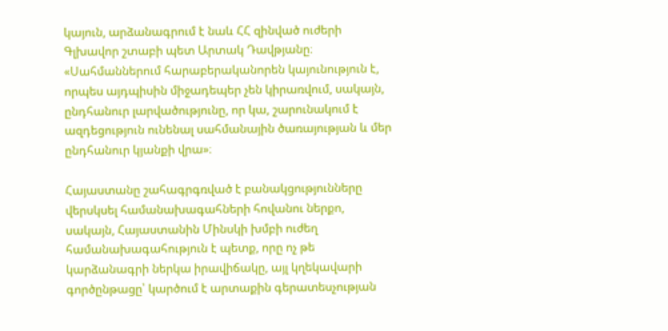կայուն, արձանագրում է նաև ՀՀ զինված ուժերի Գլխավոր շտաբի պետ Արտակ Դավթյանը։
«Սահմաններում հարաբերականորեն կայունություն է, որպես այդպիսին միջադեպեր չեն կիրառվում, սակայն, ընդհանուր լարվածությունը, որ կա, շարունակում է ազդեցություն ունենալ սահմանային ծառայության և մեր ընդհանուր կյանքի վրա»։

Հայաստանը շահագրգռված է բանակցությունները վերսկսել համանախագահների հովանու ներքո, սակայն, Հայաստանին Մինսկի խմբի ուժեղ համանախագահություն է պետք, որը ոչ թե կարձանագրի ներկա իրավիճակը, այլ կղեկավարի գործընթացը՝ կարծում է արտաքին գերատեսչության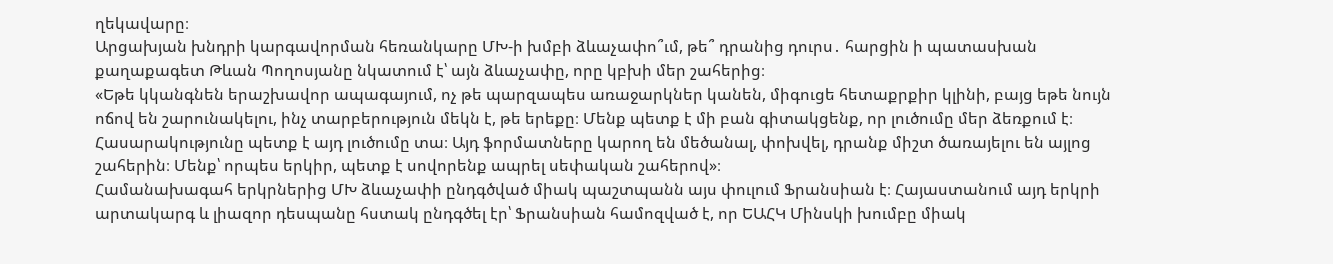ղեկավարը։
Արցախյան խնդրի կարգավորման հեռանկարը ՄԽ-ի խմբի ձևաչափո՞ւմ, թե՞ դրանից դուրս․ հարցին ի պատասխան քաղաքագետ Թևան Պողոսյանը նկատում է՝ այն ձևաչափը, որը կբխի մեր շահերից։
«Եթե կկանգնեն երաշխավոր ապագայում, ոչ թե պարզապես առաջարկներ կանեն, միգուցե հետաքրքիր կլինի, բայց եթե նույն ոճով են շարունակելու, ինչ տարբերություն մեկն է, թե երեքը։ Մենք պետք է մի բան գիտակցենք, որ լուծումը մեր ձեռքում է։ Հասարակությունը պետք է այդ լուծումը տա։ Այդ ֆորմատները կարող են մեծանալ, փոխվել, դրանք միշտ ծառայելու են այլոց շահերին։ Մենք՝ որպես երկիր, պետք է սովորենք ապրել սեփական շահերով»։
Համանախագահ երկրներից ՄԽ ձևաչափի ընդգծված միակ պաշտպանն այս փուլում Ֆրանսիան է։ Հայաստանում այդ երկրի արտակարգ և լիազոր դեսպանը հստակ ընդգծել էր՝ Ֆրանսիան համոզված է, որ ԵԱՀԿ Մինսկի խումբը միակ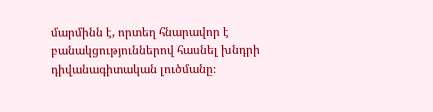մարմինն է, որտեղ հնարավոր է բանակցություններով հասնել խնդրի դիվանագիտական լուծմանը։